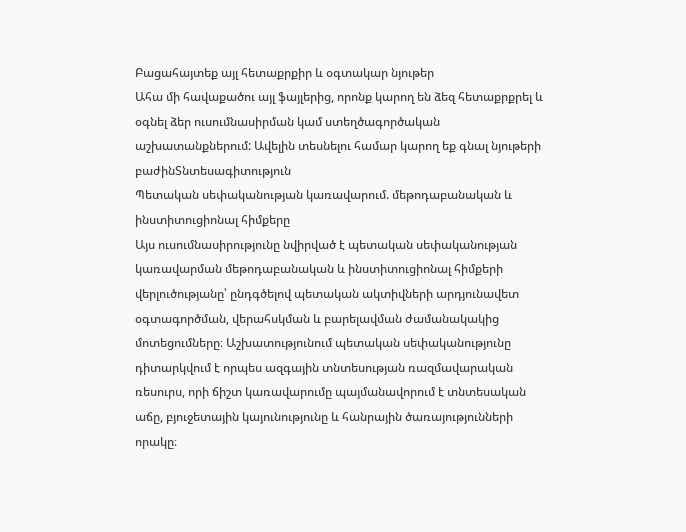Բացահայտեք այլ հետաքրքիր և օգտակար նյութեր
Ահա մի հավաքածու այլ ֆայլերից, որոնք կարող են ձեզ հետաքրքրել և օգնել ձեր ուսումնասիրման կամ ստեղծագործական աշխատանքներում: Ավելին տեսնելու համար կարող եք գնալ նյութերի բաժինՏնտեսագիտություն
Պետական սեփականության կառավարում. մեթոդաբանական և ինստիտուցիոնալ հիմքերը
Այս ուսումնասիրությունը նվիրված է պետական սեփականության կառավարման մեթոդաբանական և ինստիտուցիոնալ հիմքերի վերլուծությանը՝ ընդգծելով պետական ակտիվների արդյունավետ օգտագործման, վերահսկման և բարելավման ժամանակակից մոտեցումները։ Աշխատությունում պետական սեփականությունը դիտարկվում է որպես ազգային տնտեսության ռազմավարական ռեսուրս, որի ճիշտ կառավարումը պայմանավորում է տնտեսական աճը, բյուջետային կայունությունը և հանրային ծառայությունների որակը։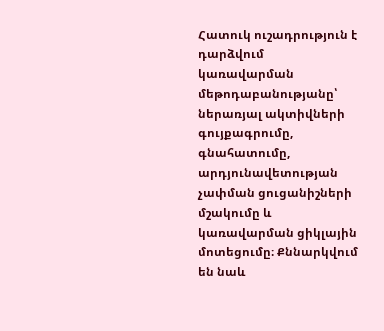Հատուկ ուշադրություն է դարձվում կառավարման մեթոդաբանությանը՝ ներառյալ ակտիվների գույքագրումը, գնահատումը, արդյունավետության չափման ցուցանիշների մշակումը և կառավարման ցիկլային մոտեցումը։ Քննարկվում են նաև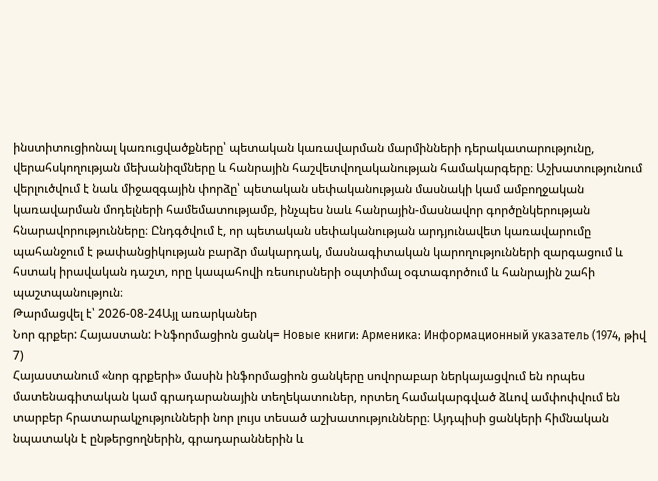ինստիտուցիոնալ կառուցվածքները՝ պետական կառավարման մարմինների դերակատարությունը, վերահսկողության մեխանիզմները և հանրային հաշվետվողականության համակարգերը։ Աշխատությունում վերլուծվում է նաև միջազգային փորձը՝ պետական սեփականության մասնակի կամ ամբողջական կառավարման մոդելների համեմատությամբ, ինչպես նաև հանրային-մասնավոր գործընկերության հնարավորությունները։ Ընդգծվում է, որ պետական սեփականության արդյունավետ կառավարումը պահանջում է թափանցիկության բարձր մակարդակ, մասնագիտական կարողությունների զարգացում և հստակ իրավական դաշտ, որը կապահովի ռեսուրսների օպտիմալ օգտագործում և հանրային շահի պաշտպանություն։
Թարմացվել է՝ 2026-08-24Այլ առարկաներ
Նոր գրքեր: Հայաստան: Ինֆորմացիոն ցանկ= Новые книги: Арменика: Информационный указатель (1974, թիվ 7)
Հայաստանում «նոր գրքերի» մասին ինֆորմացիոն ցանկերը սովորաբար ներկայացվում են որպես մատենագիտական կամ գրադարանային տեղեկատուներ, որտեղ համակարգված ձևով ամփոփվում են տարբեր հրատարակչությունների նոր լույս տեսած աշխատությունները։ Այդպիսի ցանկերի հիմնական նպատակն է ընթերցողներին, գրադարաններին և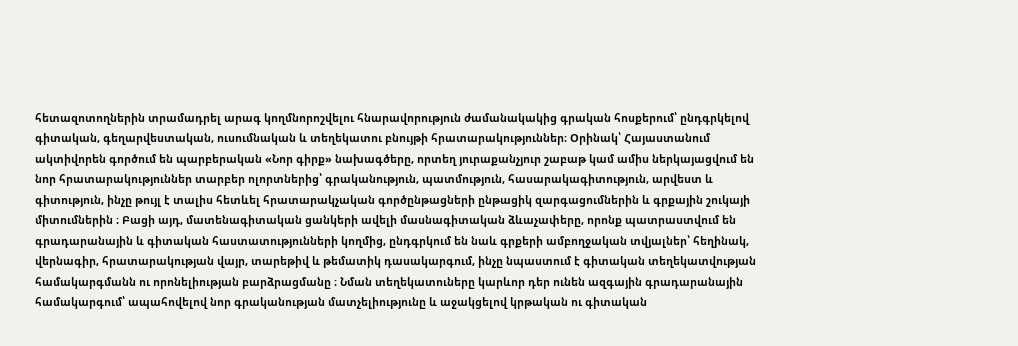հետազոտողներին տրամադրել արագ կողմնորոշվելու հնարավորություն ժամանակակից գրական հոսքերում՝ ընդգրկելով գիտական, գեղարվեստական, ուսումնական և տեղեկատու բնույթի հրատարակություններ։ Օրինակ՝ Հայաստանում ակտիվորեն գործում են պարբերական «Նոր գիրք» նախագծերը, որտեղ յուրաքանչյուր շաբաթ կամ ամիս ներկայացվում են նոր հրատարակություններ տարբեր ոլորտներից՝ գրականություն, պատմություն, հասարակագիտություն, արվեստ և գիտություն, ինչը թույլ է տալիս հետևել հրատարակչական գործընթացների ընթացիկ զարգացումներին և գրքային շուկայի միտումներին ։ Բացի այդ, մատենագիտական ցանկերի ավելի մասնագիտական ձևաչափերը, որոնք պատրաստվում են գրադարանային և գիտական հաստատությունների կողմից, ընդգրկում են նաև գրքերի ամբողջական տվյալներ՝ հեղինակ, վերնագիր, հրատարակության վայր, տարեթիվ և թեմատիկ դասակարգում, ինչը նպաստում է գիտական տեղեկատվության համակարգմանն ու որոնելիության բարձրացմանը ։ Նման տեղեկատուները կարևոր դեր ունեն ազգային գրադարանային համակարգում՝ ապահովելով նոր գրականության մատչելիությունը և աջակցելով կրթական ու գիտական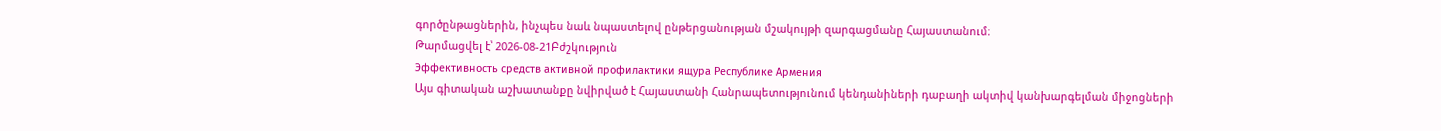գործընթացներին, ինչպես նաև նպաստելով ընթերցանության մշակույթի զարգացմանը Հայաստանում։
Թարմացվել է՝ 2026-08-21Բժշկություն
Эффективность средств активной профилактики ящура Республике Армения
Այս գիտական աշխատանքը նվիրված է Հայաստանի Հանրապետությունում կենդանիների դաբաղի ակտիվ կանխարգելման միջոցների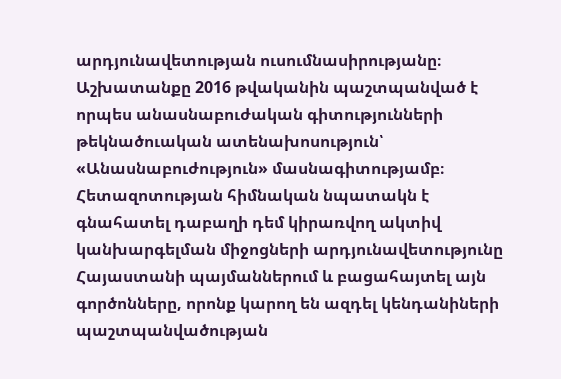արդյունավետության ուսումնասիրությանը։ Աշխատանքը 2016 թվականին պաշտպանված է որպես անասնաբուժական գիտությունների թեկնածուական ատենախոսություն՝ «Անասնաբուժություն» մասնագիտությամբ։ Հետազոտության հիմնական նպատակն է գնահատել դաբաղի դեմ կիրառվող ակտիվ կանխարգելման միջոցների արդյունավետությունը Հայաստանի պայմաններում և բացահայտել այն գործոնները, որոնք կարող են ազդել կենդանիների պաշտպանվածության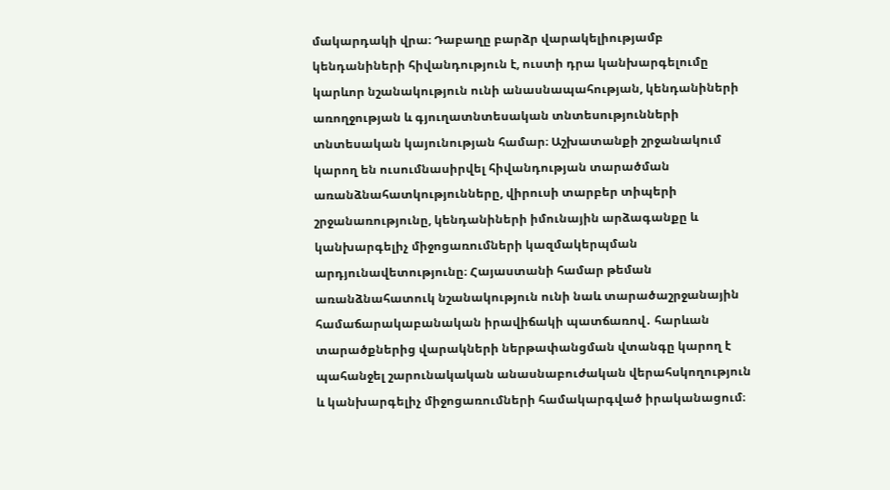մակարդակի վրա։ Դաբաղը բարձր վարակելիությամբ կենդանիների հիվանդություն է, ուստի դրա կանխարգելումը կարևոր նշանակություն ունի անասնապահության, կենդանիների առողջության և գյուղատնտեսական տնտեսությունների տնտեսական կայունության համար։ Աշխատանքի շրջանակում կարող են ուսումնասիրվել հիվանդության տարածման առանձնահատկությունները, վիրուսի տարբեր տիպերի շրջանառությունը, կենդանիների իմունային արձագանքը և կանխարգելիչ միջոցառումների կազմակերպման արդյունավետությունը։ Հայաստանի համար թեման առանձնահատուկ նշանակություն ունի նաև տարածաշրջանային համաճարակաբանական իրավիճակի պատճառով․ հարևան տարածքներից վարակների ներթափանցման վտանգը կարող է պահանջել շարունակական անասնաբուժական վերահսկողություն և կանխարգելիչ միջոցառումների համակարգված իրականացում։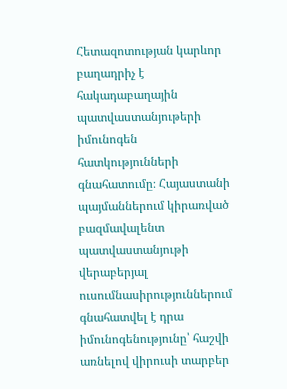Հետազոտության կարևոր բաղադրիչ է հակադաբաղային պատվաստանյութերի իմունոգեն հատկությունների գնահատումը։ Հայաստանի պայմաններում կիրառված բազմավալենտ պատվաստանյութի վերաբերյալ ուսումնասիրություններում գնահատվել է դրա իմունոգենությունը՝ հաշվի առնելով վիրուսի տարբեր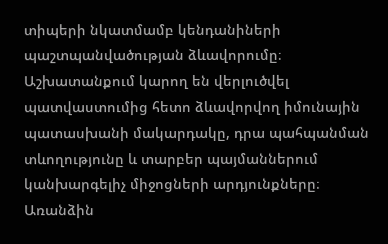տիպերի նկատմամբ կենդանիների պաշտպանվածության ձևավորումը։ Աշխատանքում կարող են վերլուծվել պատվաստումից հետո ձևավորվող իմունային պատասխանի մակարդակը, դրա պահպանման տևողությունը և տարբեր պայմաններում կանխարգելիչ միջոցների արդյունքները։ Առանձին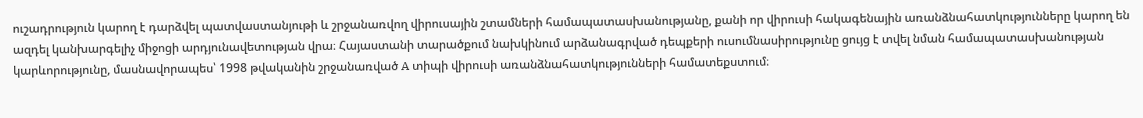ուշադրություն կարող է դարձվել պատվաստանյութի և շրջանառվող վիրուսային շտամների համապատասխանությանը, քանի որ վիրուսի հակագենային առանձնահատկությունները կարող են ազդել կանխարգելիչ միջոցի արդյունավետության վրա։ Հայաստանի տարածքում նախկինում արձանագրված դեպքերի ուսումնասիրությունը ցույց է տվել նման համապատասխանության կարևորությունը, մասնավորապես՝ 1998 թվականին շրջանառված A տիպի վիրուսի առանձնահատկությունների համատեքստում։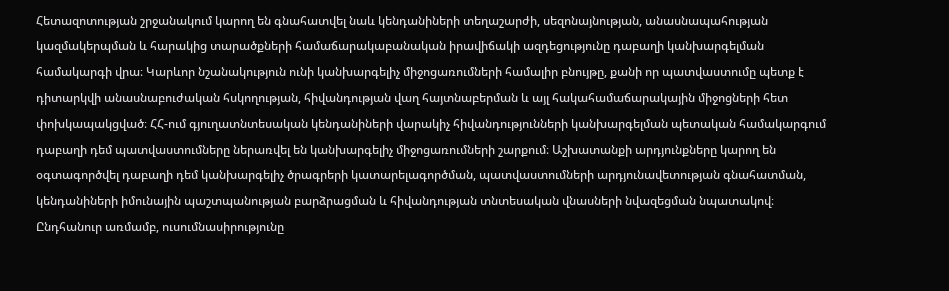Հետազոտության շրջանակում կարող են գնահատվել նաև կենդանիների տեղաշարժի, սեզոնայնության, անասնապահության կազմակերպման և հարակից տարածքների համաճարակաբանական իրավիճակի ազդեցությունը դաբաղի կանխարգելման համակարգի վրա։ Կարևոր նշանակություն ունի կանխարգելիչ միջոցառումների համալիր բնույթը, քանի որ պատվաստումը պետք է դիտարկվի անասնաբուժական հսկողության, հիվանդության վաղ հայտնաբերման և այլ հակահամաճարակային միջոցների հետ փոխկապակցված։ ՀՀ-ում գյուղատնտեսական կենդանիների վարակիչ հիվանդությունների կանխարգելման պետական համակարգում դաբաղի դեմ պատվաստումները ներառվել են կանխարգելիչ միջոցառումների շարքում։ Աշխատանքի արդյունքները կարող են օգտագործվել դաբաղի դեմ կանխարգելիչ ծրագրերի կատարելագործման, պատվաստումների արդյունավետության գնահատման, կենդանիների իմունային պաշտպանության բարձրացման և հիվանդության տնտեսական վնասների նվազեցման նպատակով։ Ընդհանուր առմամբ, ուսումնասիրությունը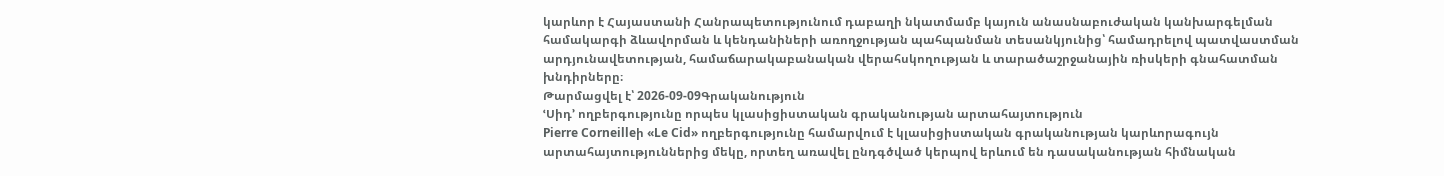կարևոր է Հայաստանի Հանրապետությունում դաբաղի նկատմամբ կայուն անասնաբուժական կանխարգելման համակարգի ձևավորման և կենդանիների առողջության պահպանման տեսանկյունից՝ համադրելով պատվաստման արդյունավետության, համաճարակաբանական վերահսկողության և տարածաշրջանային ռիսկերի գնահատման խնդիրները։
Թարմացվել է՝ 2026-09-09Գրականություն
ՙՍիդ՚ ողբերգությունը որպես կլասիցիստական գրականության արտահայտություն
Pierre Corneilleի «Le Cid» ողբերգությունը համարվում է կլասիցիստական գրականության կարևորագույն արտահայտություններից մեկը, որտեղ առավել ընդգծված կերպով երևում են դասականության հիմնական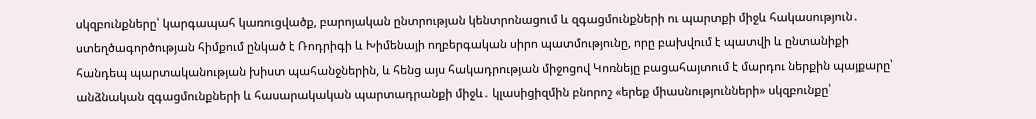սկզբունքները՝ կարգապահ կառուցվածք, բարոյական ընտրության կենտրոնացում և զգացմունքների ու պարտքի միջև հակասություն․ ստեղծագործության հիմքում ընկած է Ռոդրիգի և Խիմենայի ողբերգական սիրո պատմությունը, որը բախվում է պատվի և ընտանիքի հանդեպ պարտականության խիստ պահանջներին, և հենց այս հակադրության միջոցով Կոռնեյը բացահայտում է մարդու ներքին պայքարը՝ անձնական զգացմունքների և հասարակական պարտադրանքի միջև․ կլասիցիզմին բնորոշ «երեք միասնությունների» սկզբունքը՝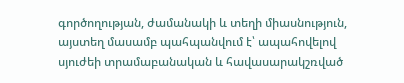գործողության, ժամանակի և տեղի միասնություն, այստեղ մասամբ պահպանվում է՝ ապահովելով սյուժեի տրամաբանական և հավասարակշռված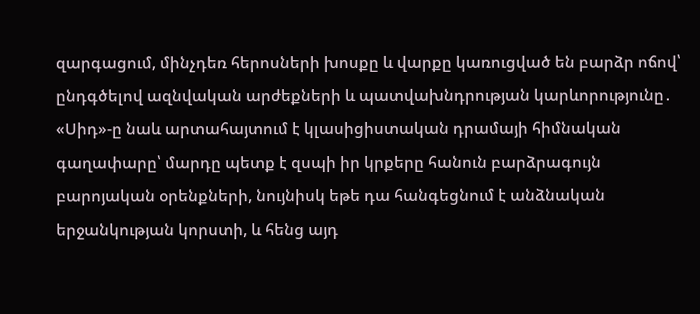զարգացում, մինչդեռ հերոսների խոսքը և վարքը կառուցված են բարձր ոճով՝ ընդգծելով ազնվական արժեքների և պատվախնդրության կարևորությունը․ «Սիդ»-ը նաև արտահայտում է կլասիցիստական դրամայի հիմնական գաղափարը՝ մարդը պետք է զսպի իր կրքերը հանուն բարձրագույն բարոյական օրենքների, նույնիսկ եթե դա հանգեցնում է անձնական երջանկության կորստի, և հենց այդ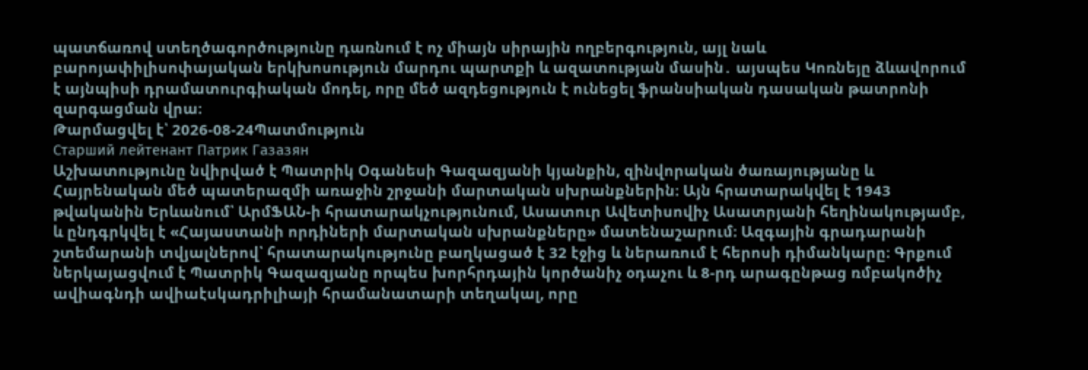պատճառով ստեղծագործությունը դառնում է ոչ միայն սիրային ողբերգություն, այլ նաև բարոյափիլիսոփայական երկխոսություն մարդու պարտքի և ազատության մասին․ այսպես Կոռնեյը ձևավորում է այնպիսի դրամատուրգիական մոդել, որը մեծ ազդեցություն է ունեցել ֆրանսիական դասական թատրոնի զարգացման վրա։
Թարմացվել է՝ 2026-08-24Պատմություն
Старший лейтенант Патрик Газазян
Աշխատությունը նվիրված է Պատրիկ Օգանեսի Գազազյանի կյանքին, զինվորական ծառայությանը և Հայրենական մեծ պատերազմի առաջին շրջանի մարտական սխրանքներին։ Այն հրատարակվել է 1943 թվականին Երևանում՝ ԱրմՖԱՆ-ի հրատարակչությունում, Ասատուր Ավետիսովիչ Ասատրյանի հեղինակությամբ, և ընդգրկվել է «Հայաստանի որդիների մարտական սխրանքները» մատենաշարում։ Ազգային գրադարանի շտեմարանի տվյալներով՝ հրատարակությունը բաղկացած է 32 էջից և ներառում է հերոսի դիմանկարը։ Գրքում ներկայացվում է Պատրիկ Գազազյանը որպես խորհրդային կործանիչ օդաչու և 8-րդ արագընթաց ռմբակոծիչ ավիագնդի ավիաէսկադրիլիայի հրամանատարի տեղակալ, որը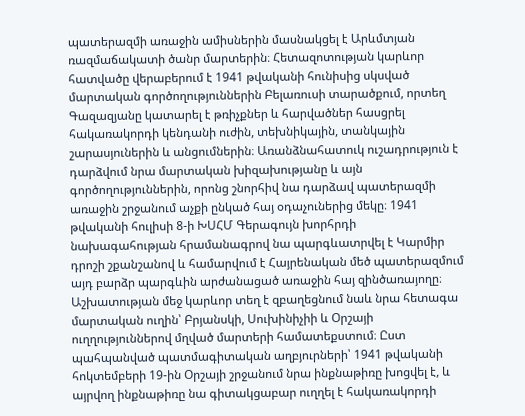պատերազմի առաջին ամիսներին մասնակցել է Արևմտյան ռազմաճակատի ծանր մարտերին։ Հետազոտության կարևոր հատվածը վերաբերում է 1941 թվականի հունիսից սկսված մարտական գործողություններին Բելառուսի տարածքում, որտեղ Գազազյանը կատարել է թռիչքներ և հարվածներ հասցրել հակառակորդի կենդանի ուժին, տեխնիկային, տանկային շարասյուներին և անցումներին։ Առանձնահատուկ ուշադրություն է դարձվում նրա մարտական խիզախությանը և այն գործողություններին, որոնց շնորհիվ նա դարձավ պատերազմի առաջին շրջանում աչքի ընկած հայ օդաչուներից մեկը։ 1941 թվականի հուլիսի 8-ի ԽՍՀՄ Գերագույն խորհրդի նախագահության հրամանագրով նա պարգևատրվել է Կարմիր դրոշի շքանշանով և համարվում է Հայրենական մեծ պատերազմում այդ բարձր պարգևին արժանացած առաջին հայ զինծառայողը։ Աշխատության մեջ կարևոր տեղ է զբաղեցնում նաև նրա հետագա մարտական ուղին՝ Բրյանսկի, Սուխինիչիի և Օրշայի ուղղություններով մղված մարտերի համատեքստում։ Ըստ պահպանված պատմագիտական աղբյուրների՝ 1941 թվականի հոկտեմբերի 19-ին Օրշայի շրջանում նրա ինքնաթիռը խոցվել է, և այրվող ինքնաթիռը նա գիտակցաբար ուղղել է հակառակորդի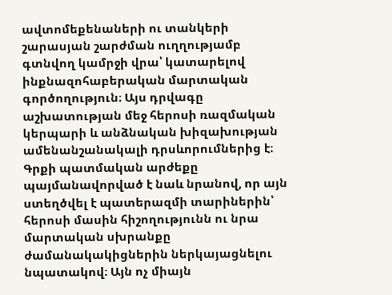ավտոմեքենաների ու տանկերի շարասյան շարժման ուղղությամբ գտնվող կամրջի վրա՝ կատարելով ինքնազոհաբերական մարտական գործողություն։ Այս դրվագը աշխատության մեջ հերոսի ռազմական կերպարի և անձնական խիզախության ամենանշանակալի դրսևորումներից է։ Գրքի պատմական արժեքը պայմանավորված է նաև նրանով, որ այն ստեղծվել է պատերազմի տարիներին՝ հերոսի մասին հիշողությունն ու նրա մարտական սխրանքը ժամանակակիցներին ներկայացնելու նպատակով։ Այն ոչ միայն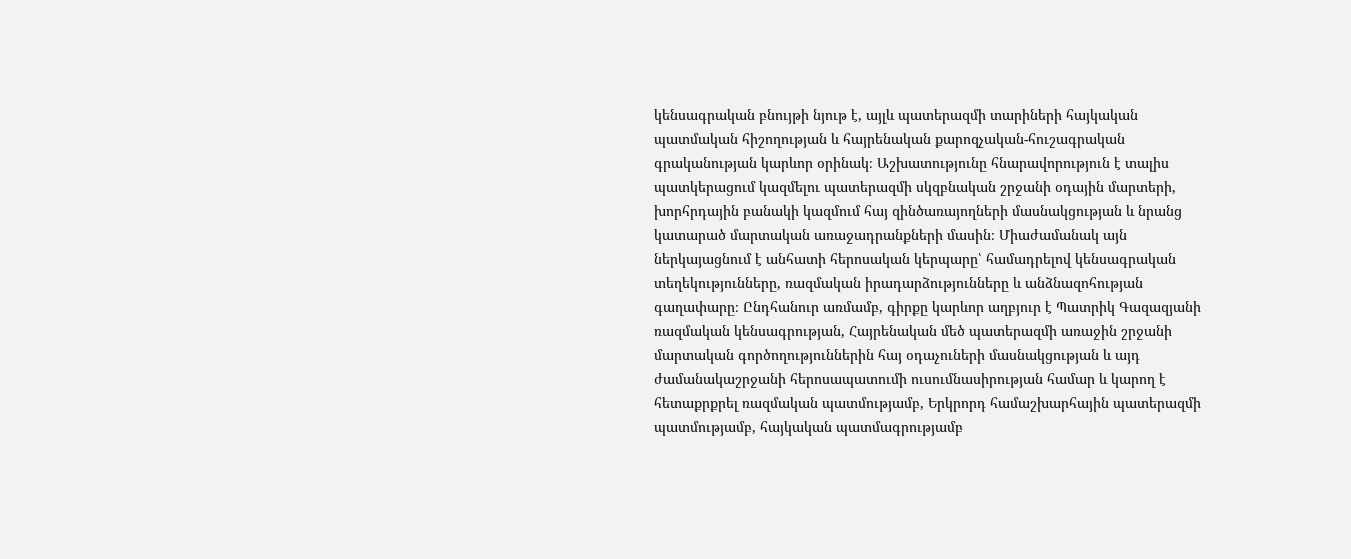կենսագրական բնույթի նյութ է, այլև պատերազմի տարիների հայկական պատմական հիշողության և հայրենական քարոզչական-հուշագրական գրականության կարևոր օրինակ։ Աշխատությունը հնարավորություն է տալիս պատկերացում կազմելու պատերազմի սկզբնական շրջանի օդային մարտերի, խորհրդային բանակի կազմում հայ զինծառայողների մասնակցության և նրանց կատարած մարտական առաջադրանքների մասին։ Միաժամանակ այն ներկայացնում է անհատի հերոսական կերպարը՝ համադրելով կենսագրական տեղեկությունները, ռազմական իրադարձությունները և անձնազոհության գաղափարը։ Ընդհանուր առմամբ, գիրքը կարևոր աղբյուր է Պատրիկ Գազազյանի ռազմական կենսագրության, Հայրենական մեծ պատերազմի առաջին շրջանի մարտական գործողություններին հայ օդաչուների մասնակցության և այդ ժամանակաշրջանի հերոսապատումի ուսումնասիրության համար և կարող է հետաքրքրել ռազմական պատմությամբ, Երկրորդ համաշխարհային պատերազմի պատմությամբ, հայկական պատմագրությամբ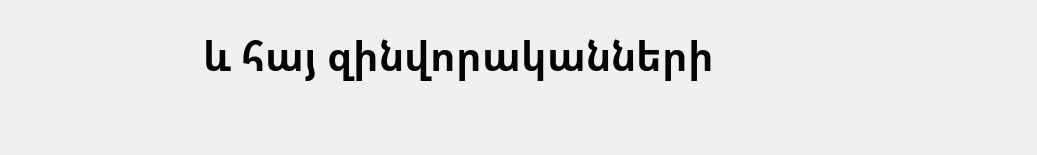և հայ զինվորականների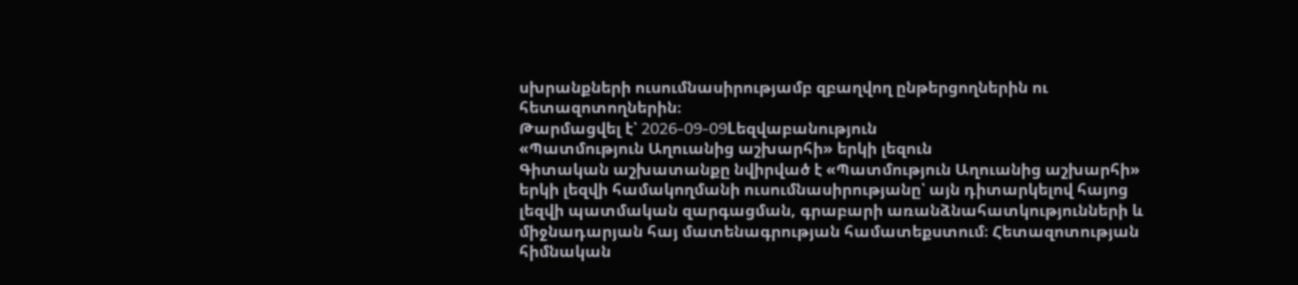սխրանքների ուսումնասիրությամբ զբաղվող ընթերցողներին ու հետազոտողներին։
Թարմացվել է՝ 2026-09-09Lեզվաբանություն
«Պատմություն Աղուանից աշխարհի» երկի լեզուն
Գիտական աշխատանքը նվիրված է «Պատմություն Աղուանից աշխարհի» երկի լեզվի համակողմանի ուսումնասիրությանը՝ այն դիտարկելով հայոց լեզվի պատմական զարգացման, գրաբարի առանձնահատկությունների և միջնադարյան հայ մատենագրության համատեքստում։ Հետազոտության հիմնական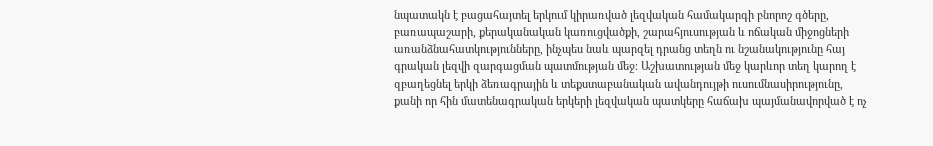նպատակն է բացահայտել երկում կիրառված լեզվական համակարգի բնորոշ գծերը, բառապաշարի, քերականական կառուցվածքի, շարահյուսության և ոճական միջոցների առանձնահատկությունները, ինչպես նաև պարզել դրանց տեղն ու նշանակությունը հայ գրական լեզվի զարգացման պատմության մեջ։ Աշխատության մեջ կարևոր տեղ կարող է զբաղեցնել երկի ձեռագրային և տեքստաբանական ավանդույթի ուսումնասիրությունը, քանի որ հին մատենագրական երկերի լեզվական պատկերը հաճախ պայմանավորված է ոչ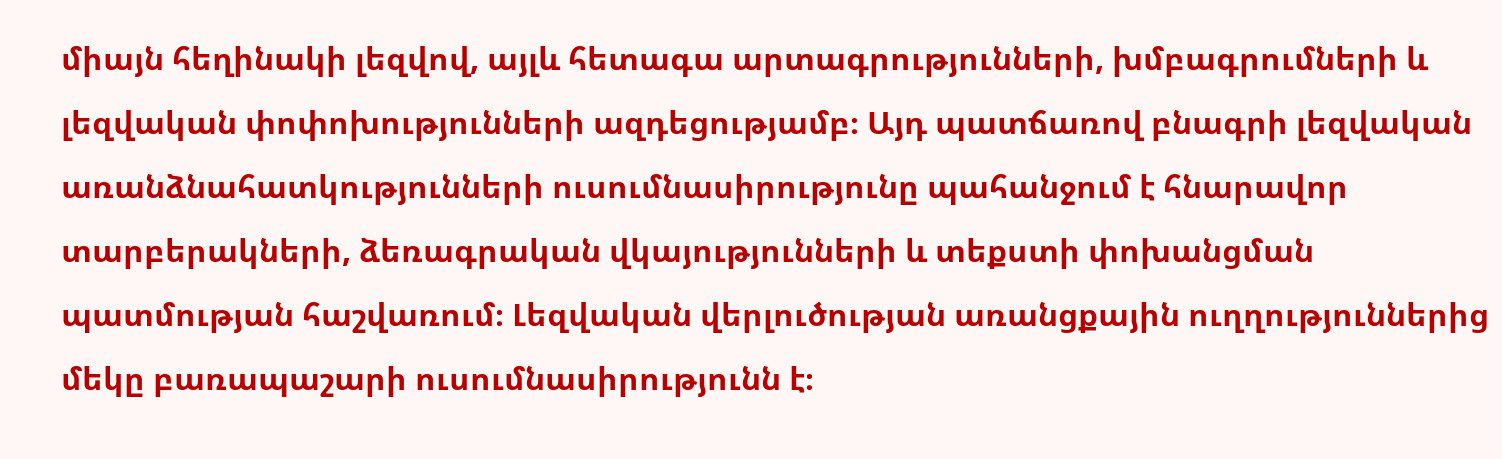միայն հեղինակի լեզվով, այլև հետագա արտագրությունների, խմբագրումների և լեզվական փոփոխությունների ազդեցությամբ։ Այդ պատճառով բնագրի լեզվական առանձնահատկությունների ուսումնասիրությունը պահանջում է հնարավոր տարբերակների, ձեռագրական վկայությունների և տեքստի փոխանցման պատմության հաշվառում։ Լեզվական վերլուծության առանցքային ուղղություններից մեկը բառապաշարի ուսումնասիրությունն է։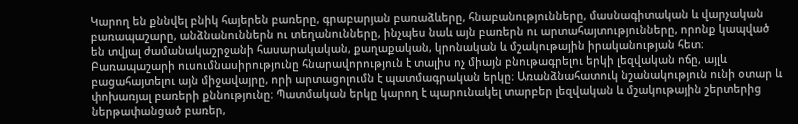Կարող են քննվել բնիկ հայերեն բառերը, գրաբարյան բառաձևերը, հնաբանությունները, մասնագիտական և վարչական բառապաշարը, անձնանուններն ու տեղանունները, ինչպես նաև այն բառերն ու արտահայտությունները, որոնք կապված են տվյալ ժամանակաշրջանի հասարակական, քաղաքական, կրոնական և մշակութային իրականության հետ։ Բառապաշարի ուսումնասիրությունը հնարավորություն է տալիս ոչ միայն բնութագրելու երկի լեզվական ոճը, այլև բացահայտելու այն միջավայրը, որի արտացոլումն է պատմագրական երկը։ Առանձնահատուկ նշանակություն ունի օտար և փոխառյալ բառերի քննությունը։ Պատմական երկը կարող է պարունակել տարբեր լեզվական և մշակութային շերտերից ներթափանցած բառեր,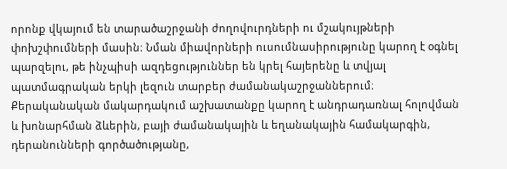որոնք վկայում են տարածաշրջանի ժողովուրդների ու մշակույթների փոխշփումների մասին։ Նման միավորների ուսումնասիրությունը կարող է օգնել պարզելու, թե ինչպիսի ազդեցություններ են կրել հայերենը և տվյալ պատմագրական երկի լեզուն տարբեր ժամանակաշրջաններում։ Քերականական մակարդակում աշխատանքը կարող է անդրադառնալ հոլովման և խոնարհման ձևերին, բայի ժամանակային և եղանակային համակարգին, դերանունների գործածությանը,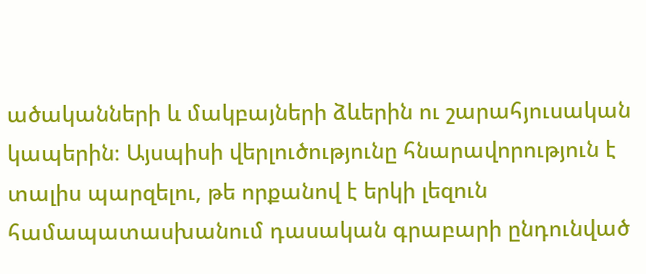ածականների և մակբայների ձևերին ու շարահյուսական կապերին։ Այսպիսի վերլուծությունը հնարավորություն է տալիս պարզելու, թե որքանով է երկի լեզուն համապատասխանում դասական գրաբարի ընդունված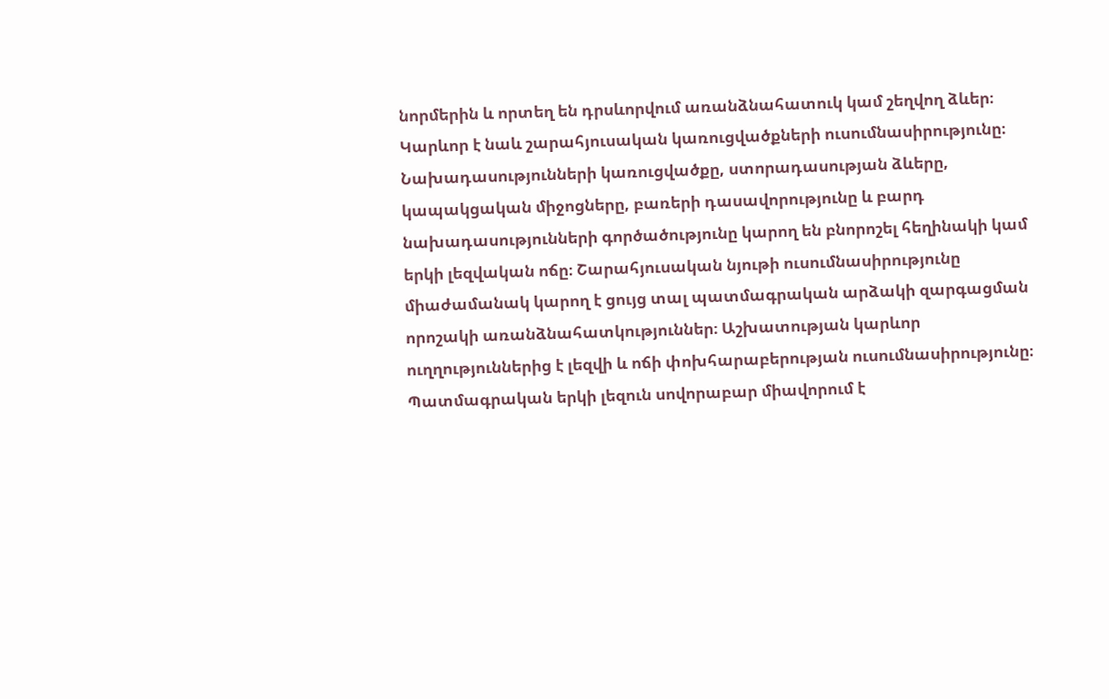նորմերին և որտեղ են դրսևորվում առանձնահատուկ կամ շեղվող ձևեր։ Կարևոր է նաև շարահյուսական կառուցվածքների ուսումնասիրությունը։ Նախադասությունների կառուցվածքը, ստորադասության ձևերը, կապակցական միջոցները, բառերի դասավորությունը և բարդ նախադասությունների գործածությունը կարող են բնորոշել հեղինակի կամ երկի լեզվական ոճը։ Շարահյուսական նյութի ուսումնասիրությունը միաժամանակ կարող է ցույց տալ պատմագրական արձակի զարգացման որոշակի առանձնահատկություններ։ Աշխատության կարևոր ուղղություններից է լեզվի և ոճի փոխհարաբերության ուսումնասիրությունը։ Պատմագրական երկի լեզուն սովորաբար միավորում է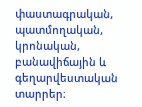փաստագրական, պատմողական, կրոնական, բանավիճային և գեղարվեստական տարրեր։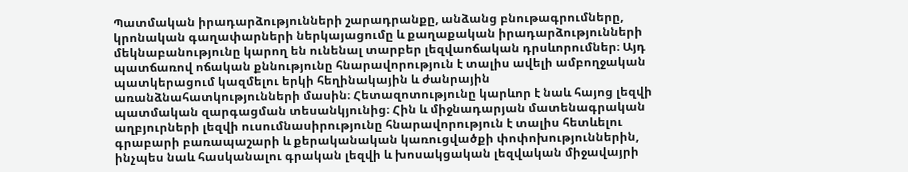Պատմական իրադարձությունների շարադրանքը, անձանց բնութագրումները, կրոնական գաղափարների ներկայացումը և քաղաքական իրադարձությունների մեկնաբանությունը կարող են ունենալ տարբեր լեզվաոճական դրսևորումներ։ Այդ պատճառով ոճական քննությունը հնարավորություն է տալիս ավելի ամբողջական պատկերացում կազմելու երկի հեղինակային և ժանրային առանձնահատկությունների մասին։ Հետազոտությունը կարևոր է նաև հայոց լեզվի պատմական զարգացման տեսանկյունից։ Հին և միջնադարյան մատենագրական աղբյուրների լեզվի ուսումնասիրությունը հնարավորություն է տալիս հետևելու գրաբարի բառապաշարի և քերականական կառուցվածքի փոփոխություններին, ինչպես նաև հասկանալու գրական լեզվի և խոսակցական լեզվական միջավայրի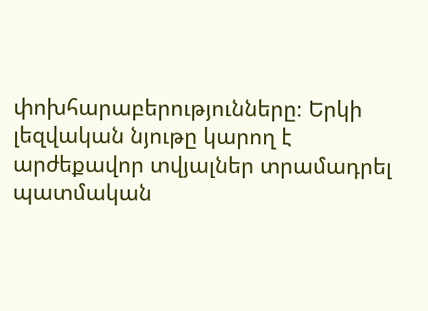փոխհարաբերությունները։ Երկի լեզվական նյութը կարող է արժեքավոր տվյալներ տրամադրել պատմական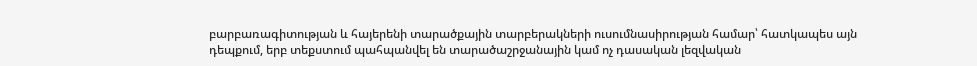բարբառագիտության և հայերենի տարածքային տարբերակների ուսումնասիրության համար՝ հատկապես այն դեպքում, երբ տեքստում պահպանվել են տարածաշրջանային կամ ոչ դասական լեզվական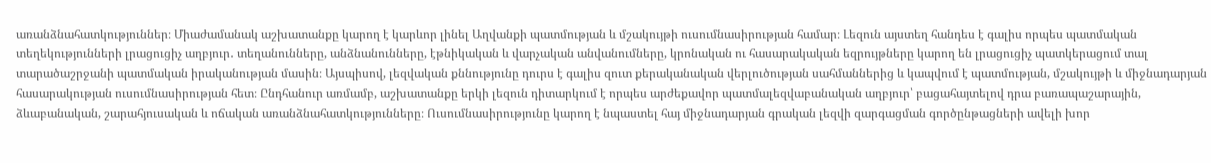առանձնահատկություններ։ Միաժամանակ աշխատանքը կարող է կարևոր լինել Աղվանքի պատմության և մշակույթի ուսումնասիրության համար։ Լեզուն այստեղ հանդես է գալիս որպես պատմական տեղեկությունների լրացուցիչ աղբյուր․ տեղանունները, անձնանունները, էթնիկական և վարչական անվանումները, կրոնական ու հասարակական եզրույթները կարող են լրացուցիչ պատկերացում տալ տարածաշրջանի պատմական իրականության մասին։ Այսպիսով, լեզվական քննությունը դուրս է գալիս զուտ քերականական վերլուծության սահմաններից և կապվում է պատմության, մշակույթի և միջնադարյան հասարակության ուսումնասիրության հետ։ Ընդհանուր առմամբ, աշխատանքը երկի լեզուն դիտարկում է որպես արժեքավոր պատմալեզվաբանական աղբյուր՝ բացահայտելով դրա բառապաշարային, ձևաբանական, շարահյուսական և ոճական առանձնահատկությունները։ Ուսումնասիրությունը կարող է նպաստել հայ միջնադարյան գրական լեզվի զարգացման գործընթացների ավելի խոր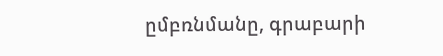ըմբռնմանը, գրաբարի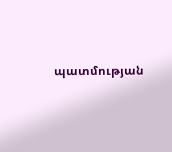պատմության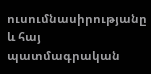ուսումնասիրությանը և հայ պատմագրական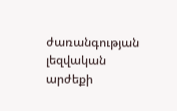ժառանգության լեզվական արժեքի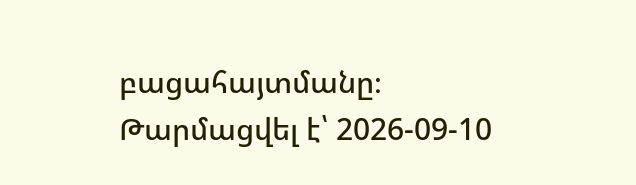բացահայտմանը։
Թարմացվել է՝ 2026-09-10